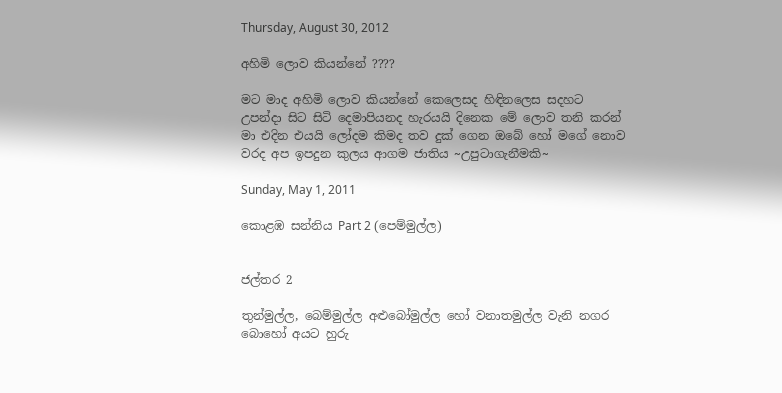Thursday, August 30, 2012

අහිමි ලොව කියන්නේ ????

මට මාද අහිමි ලොව කියන්නේ කෙලෙසද හිඳිනලෙස සදහට උපන්දා සිට සිටි දෙමාපියනද හැරයයි දිනෙක මේ ලොව තනි කරන් මා එදින එයයි ලෝදම කිමද තව දුක් ගෙන ඔබේ හෝ මගේ නොව වරද අප ඉපදුන කුලය ආගම ජාතිය ~උපුටාගැනීමකි~

Sunday, May 1, 2011

කොළඹ සන්නිය Part 2 (පෙම්මුල්ල)


ජල්තර 2

තුන්මුල්ල, බෙම්මුල්ල අළුබෝමුල්ල හෝ වනාතමුල්ල වැනි නගර බොහෝ අයට හුරු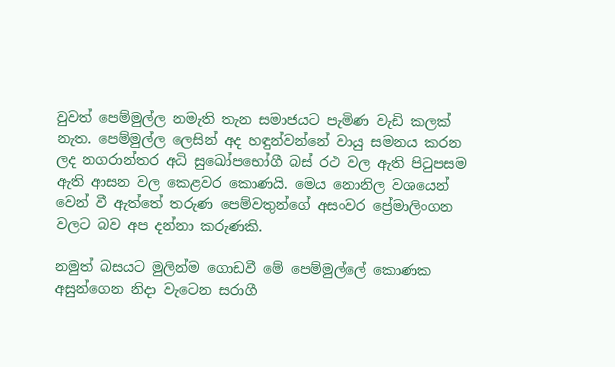වුවත් පෙම්මුල්ල නමැති තැන සමාජයට පැමිණ වැඩි කලක්‌ නැත. පෙම්මුල්ල ලෙසින් අද හඳුන්වන්නේ වායු සමනය කරන ලද නගරාන්තර අධි සුඛෝපභෝගී බස්‌ රථ වල ඇති පිටුපසම ඇති ආසන වල කෙළවර කොණයි. මෙය නොනිල වශයෙන් වෙන් වී ඇත්තේ තරුණ පෙම්වතුන්ගේ අසංවර ප්‍රේමාලිංගන වලට බව අප දන්නා කරුණකි.

නමුත් බසයට මුලින්ම ගොඩවී මේ පෙම්මුල්ලේ කොණක අසුන්ගෙන නිදා වැටෙන සරාගී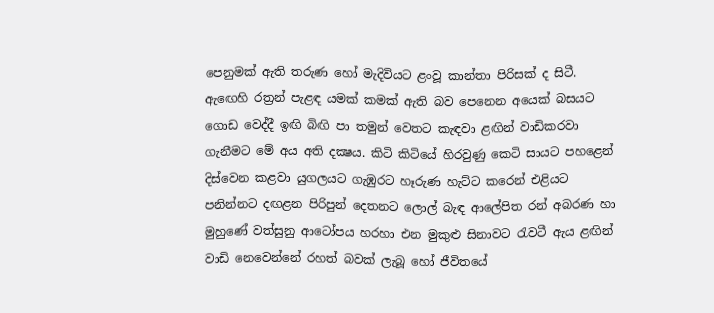පෙනුමක්‌ ඇති තරුණ හෝ මැදිවියට ළංවූ කාන්තා පිරිසක්‌ ද සිටී. ඇඟෙහි රත්‍රන් පැළඳ යමක්‌ කමක්‌ ඇති බව පෙනෙන අයෙක්‌ බසයට ගොඩ වෙද්දී ඉඟි බිඟි පා තමුන් වෙතට කැඳවා ළඟින් වාඩිකරවා ගැනීමට මේ අය අති දක්‍ෂය. කිටි කිටියේ හිරවුණු කෙටි සායට පහළෙන් දිස්‌වෙන කළවා යුගලයට ගැඹුරට හෑරුණ හැට්‌ට කරෙන් එළියට පනින්නට දඟළන පිරිපුන් දෙතනට ලොල් බැඳ ආලේපිත රන් අබරණ හා මුහුණේ වත්සුනු ආටෝපය හරහා එන මුකුළු සිනාවට රැවටී ඇය ළඟින් වාඩි නෙවෙන්නේ රහත් බවක්‌ ලැබූ හෝ ජීවිතයේ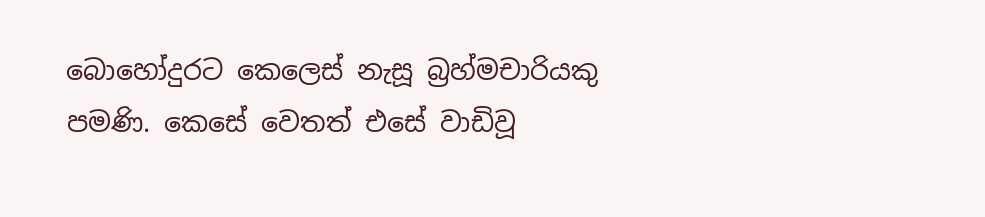බොහෝදුරට කෙලෙස්‌ නැසූ බ්‍රහ්මචාරියකු පමණි. කෙසේ වෙතත් එසේ වාඩිවූ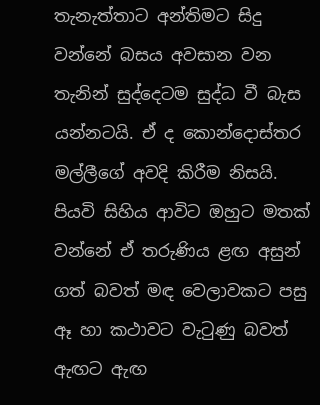තැනැත්තාට අන්තිමට සිදු වන්නේ බසය අවසාන වන තැනින් සුද්දෙටම සුද්ධ වී බැස යන්නටයි. ඒ ද කොන්දොස්‌තර මල්ලීගේ අවදි කිරීම නිසයි. පියවි සිහිය ආවිට ඔහුට මතක්‌ වන්නේ ඒ තරුණිය ළඟ අසුන් ගත් බවත් මඳ වෙලාවකට පසු ඈ හා කථාවට වැටුණු බවත් ඇඟට ඇඟ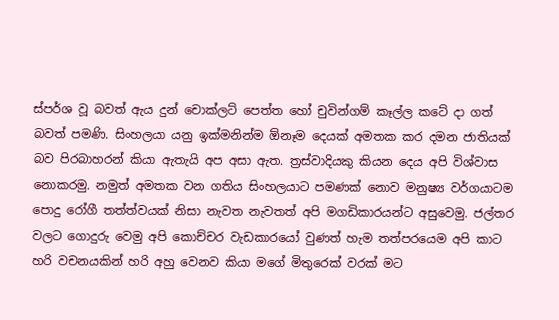ස්‌පර්ශ වූ බවත් ඇය දුන් චොක්‌ලට්‌ පෙත්ත හෝ චුවින්ගම් කෑල්ල කටේ දා ගත් බවත් පමණි. සිංහලයා යනු ඉක්‌මනින්ම ඕනෑම දෙයක්‌ අමතක කර දමන ජාතියක්‌ බව පිරබාහරන් කියා ඇතැයි අප අසා ඇත. ත්‍රස්‌වාදියකු කියන දෙය අපි විශ්වාස නොකරමු. නමුත් අමතක වන ගතිය සිංහලයාට පමණක්‌ නොව මනුෂ්‍ය වර්ගයාටම පොදු රෝගී තත්ත්වයක්‌ නිසා නැවත නැවතත් අපි මගඩිකාරයන්ට අසුවෙමු. ජල්තර වලට ගොදුරු වෙමු අපි කොච්චර වැඩකාරයෝ වුණත් හැම තත්පරයෙම අපි කාට හරි වචනයකින් හරි අහු වෙනව කියා මගේ මිතුරෙක්‌ වරක්‌ මට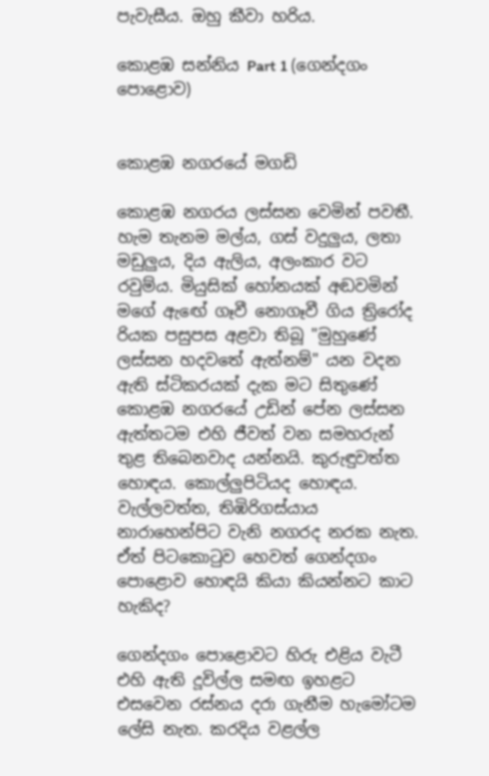පැවැසීය. ඔහු කීවා හරිය.

කොළඹ සන්නිය Part 1 (ගෙන්දගං පොළොව)


කොළඹ නගරයේ මගඩි

කොළඹ නගරය ලස්‌සන වෙමින් පවතී. හැම තැනම මල්ය, ගස්‌ වදුලුය, ලතා මඩුලුය, දිය ඇලිය, අලංකාර වට රවුම්ය. මියුසික්‌ හෝනයක්‌ අඬවමින් මගේ ඇඟේ ගෑවී නොගෑවී ගිය ත්‍රිරෝද රියක පසුපස අළවා තිබූ "මුහුණේ ලස්‌සන හදවතේ ඇත්නම්" යන වදන ඇති ස්‌ටිකරයක්‌ දැක මට සිතුණේ කොළඹ නගරයේ උඩින් පේන ලස්‌සන ඇත්තටම එහි ජීවත් වන සමහරුන් තුළ තිබෙනවාද යන්නයි. කුරුඳුවත්ත හොඳය. කොල්ලුපිටියද හොඳය. වැල්ලවත්ත, තිඹිරිගස්‌යාය නාරාහෙන්පිට වැනි නගරද නරක නැත. ඒත් පිටකොටුව හෙවත් ගෙන්දගං පොළොව හොඳයි කියා කියන්නට කාට හැකිද?

ගෙන්දගං පොළොවට හිරු එළිය වැටී එහි ඇති දූවිල්ල සමඟ ඉහළට එසවෙන රස්‌නය දරා ගැනීම හැමෝටම ලේසි නැත. කරදිය වළල්ල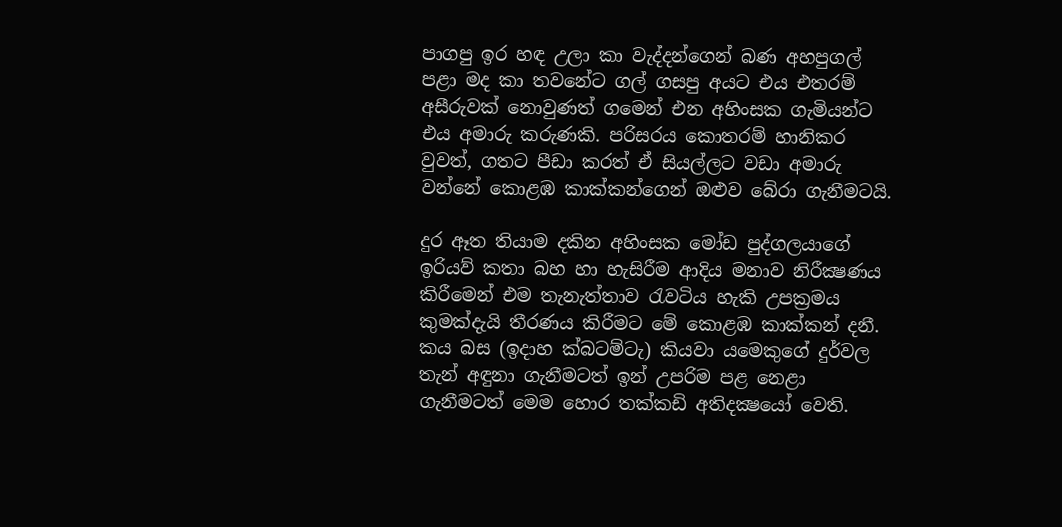පාගපු ඉර හඳ උලා කා වැද්දන්ගෙන් බණ අහපුගල් පළා මද කා තවනේට ගල් ගසපු අයට එය එතරම් අසීරුවක්‌ නොවුණත් ගමෙන් එන අහිංසක ගැමියන්ට එය අමාරු කරුණකි. පරිසරය කොතරම් හානිකර වුවත්, ගතට පීඩා කරත් ඒ සියල්ලට වඩා අමාරු වන්නේ කොළඹ කාක්‌කන්ගෙන් ඔළුව බේරා ගැනීමටයි.

දුර ඈත තියාම දකින අහිංසක මෝඩ පුද්ගලයාගේ ඉරියව් කතා බහ හා හැසිරීම ආදිය මනාව නිරීක්‍ෂණය කිරීමෙන් එම තැනැත්තාව රැවටිය හැකි උපක්‍රමය කුමක්‌දැයි තීරණය කිරීමට මේ කොළඹ කාක්‌කන් දනී. කය බස (ඉදාහ ක්‌බටම්ටැ) කියවා යමෙකුගේ දුර්වල තැන් අඳුනා ගැනීමටත් ඉන් උපරිම පළ නෙළා ගැනීමටත් මෙම හොර තක්‌කඩි අතිදක්‍ෂයෝ වෙති.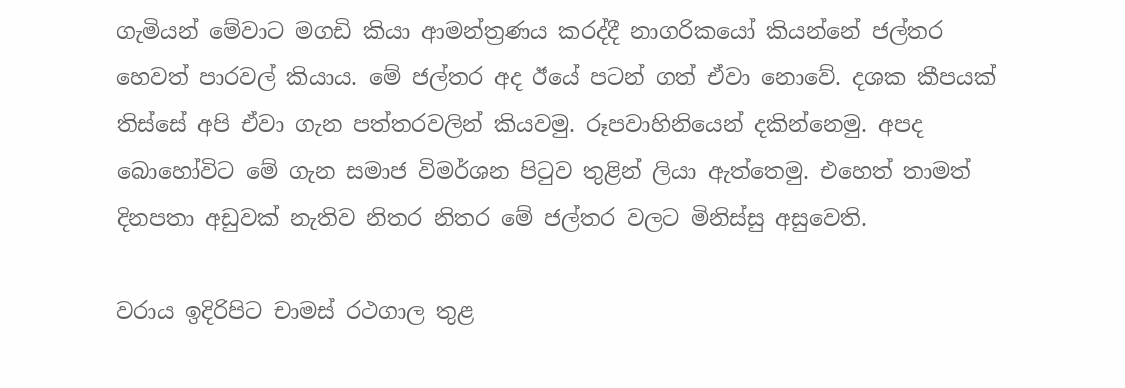ගැමියන් මේවාට මගඩි කියා ආමන්ත්‍රණය කරද්දී නාගරිකයෝ කියන්නේ ජල්තර හෙවත් පාරවල් කියාය. මේ ජල්තර අද ඊයේ පටන් ගත් ඒවා නොවේ. දශක කීපයක්‌ තිස්‌සේ අපි ඒවා ගැන පත්තරවලින් කියවමු. රූපවාහිනියෙන් දකින්නෙමු. අපද බොහෝවිට මේ ගැන සමාජ විමර්ශන පිටුව තුළින් ලියා ඇත්තෙමු. එහෙත් තාමත් දිනපතා අඩුවක්‌ නැතිව නිතර නිතර මේ ජල්තර වලට මිනිස්‌සු අසුවෙති.

වරාය ඉදිරිපිට චාමස්‌ රථගාල තුළ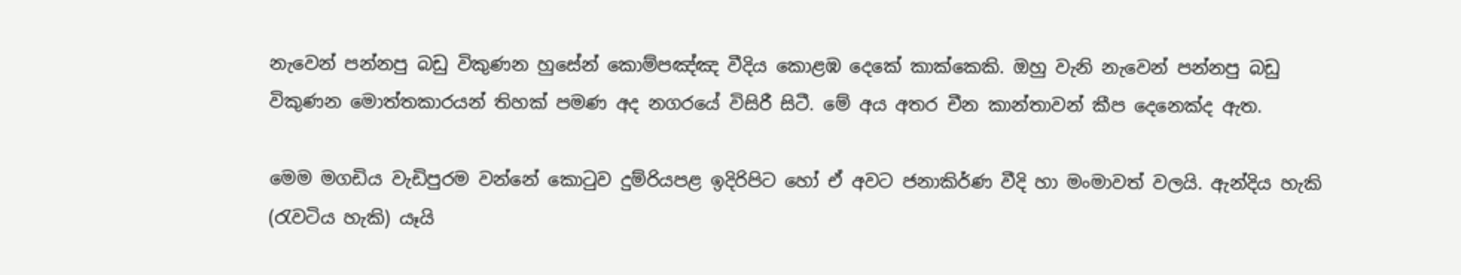නැවෙන් පන්නපු බඩු විකුණන හුසේන් කොම්පඤ්ඤ වීදිය කොළඹ දෙකේ කාක්‌කෙකි. ඔහු වැනි නැවෙන් පන්නපු බඩු විකුණන මොත්තකාරයන් තිහක්‌ පමණ අද නගරයේ විසිරී සිටී. මේ අය අතර චීන කාන්තාවන් කීප දෙනෙක්‌ද ඇත.

මෙම මගඩිය වැඩිපුරම වන්නේ කොටුව දුම්රියපළ ඉදිරිපිට හෝ ඒ අවට ජනාකිර්ණ වීදි හා මංමාවත් වලයි. ඇන්දිය හැකි (රැවටිය හැකි) යෑයි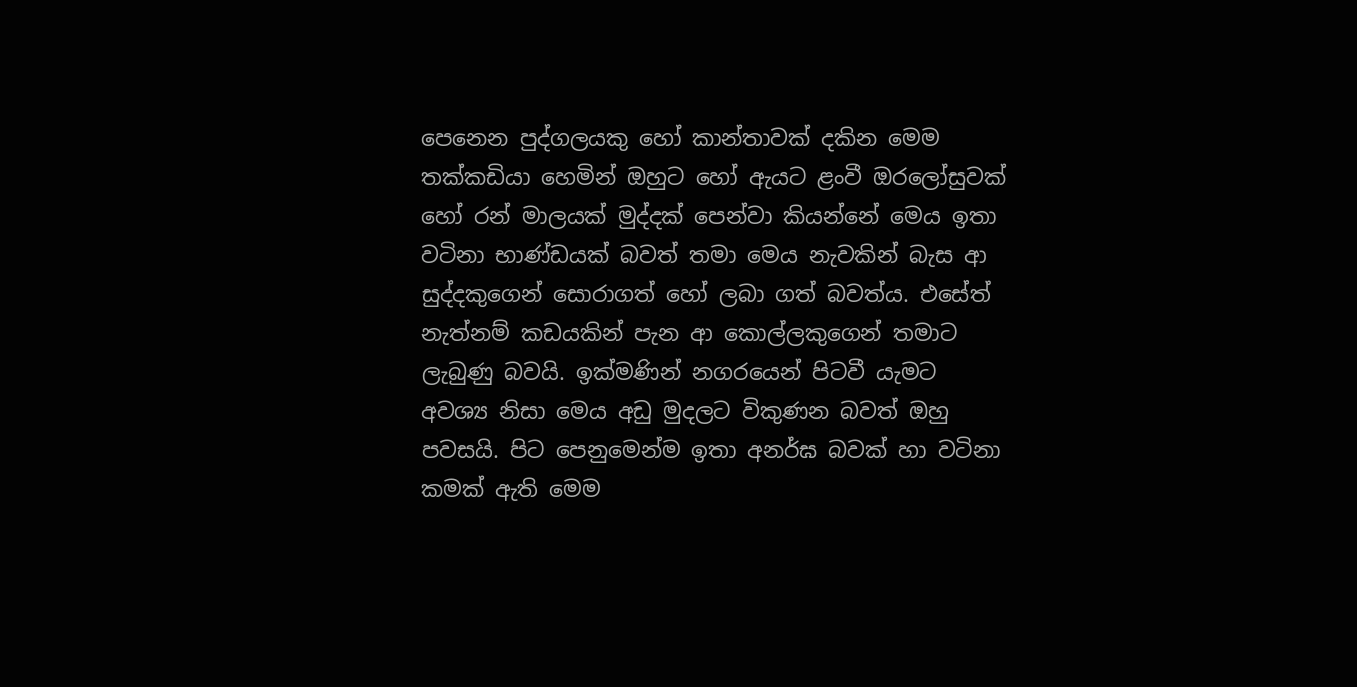පෙනෙන පුද්ගලයකු හෝ කාන්තාවක්‌ දකින මෙම තක්‌කඩියා හෙමින් ඔහුට හෝ ඇයට ළංවී ඔරලෝසුවක්‌ හෝ රන් මාලයක්‌ මුද්දක්‌ පෙන්වා කියන්නේ මෙය ඉතා වටිනා භාණ්‌ඩයක්‌ බවත් තමා මෙය නැවකින් බැස ආ සුද්දකුගෙන් සොරාගත් හෝ ලබා ගත් බවත්ය. එසේත් නැත්නම් කඩයකින් පැන ආ කොල්ලකුගෙන් තමාට ලැබුණු බවයි. ඉක්‌මණින් නගරයෙන් පිටවී යැමට අවශ්‍ය නිසා මෙය අඩු මුදලට විකුණන බවත් ඔහු පවසයි. පිට පෙනුමෙන්ම ඉතා අනර්ඝ බවක්‌ හා වටිනා කමක්‌ ඇති මෙම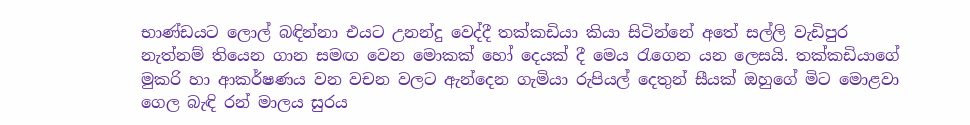භාණ්‌ඩයට ලොල් බඳින්නා එයට උනන්දු වෙද්දී තක්‌කඩියා කියා සිටින්නේ අතේ සල්ලි වැඩිපුර නැත්නම් තියෙන ගාන සමඟ වෙන මොකක්‌ හෝ දෙයක්‌ දී මෙය රැගෙන යන ලෙසයි. තක්‌කඩියාගේ මුකරි හා ආකර්ෂණය වන වචන වලට ඇන්දෙන ගැමියා රුපියල් දෙතුන් සීයක්‌ ඔහුගේ මිට මොළවා ගෙල බැඳි රන් මාලය සුරය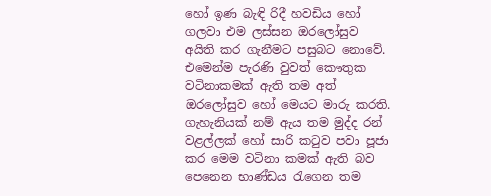හෝ ඉණ බැඳි රිදී හවඩිය හෝ ගලවා එම ලස්‌සන ඔරලෝසුව අයිති කර ගැනීමට පසුබට නොවේ. එමෙන්ම පැරණි වුවත් කෞතුක වටිනාකමක්‌ ඇති තම අත් ඔරලෝසුව හෝ මෙයට මාරු කරති. ගැහැනියක්‌ නම් ඇය තම මුද්ද රන් වළල්ලක්‌ හෝ සාරි කටුව පවා පූජා කර මෙම වටිනා කමක්‌ ඇති බව පෙනෙන භාණ්‌ඩය රැගෙන තම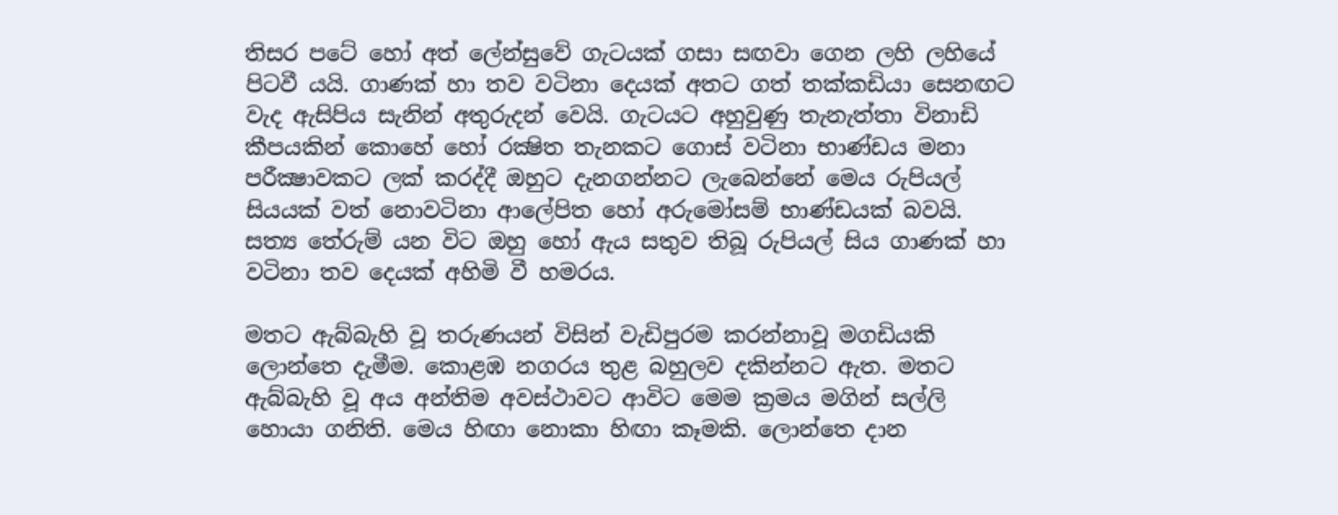තිසර පටේ හෝ අත් ලේන්සුවේ ගැටයක්‌ ගසා සඟවා ගෙන ලහි ලහියේ පිටවී යයි. ගාණක්‌ හා තව වටිනා දෙයක්‌ අතට ගත් තක්‌කඩියා සෙනඟට වැද ඇසිපිය සැනින් අතුරුදන් වෙයි. ගැටයට අහුවුණු තැනැත්තා විනාඩි කීපයකින් කොහේ හෝ රක්‍ෂිත තැනකට ගොස්‌ වටිනා භාණ්‌ඩය මනා පරීක්‍ෂාවකට ලක්‌ කරද්දී ඔහුට දැනගන්නට ලැබෙන්නේ මෙය රුපියල් සියයක්‌ වත් නොවටිනා ආලේපිත හෝ අරුමෝසම් භාණ්‌ඩයක්‌ බවයි. සත්‍ය තේරුම් යන විට ඔහු හෝ ඇය සතුව තිබූ රුපියල් සිය ගාණක්‌ හා වටිනා තව දෙයක්‌ අහිමි වී හමරය.

මතට ඇබ්බැහි වූ තරුණයන් විසින් වැඩිපුරම කරන්නාවූ මගඩියකි ලොන්තෙ දැමීම. කොළඹ නගරය තුළ බහුලව දකින්නට ඇත. මතට ඇබ්බැහි වූ අය අන්තිම අවස්‌ථාවට ආවිට මෙම ක්‍රමය මගින් සල්ලි හොයා ගනිති. මෙය හිඟා නොකා හිඟා කෑමකි. ලොන්තෙ දාන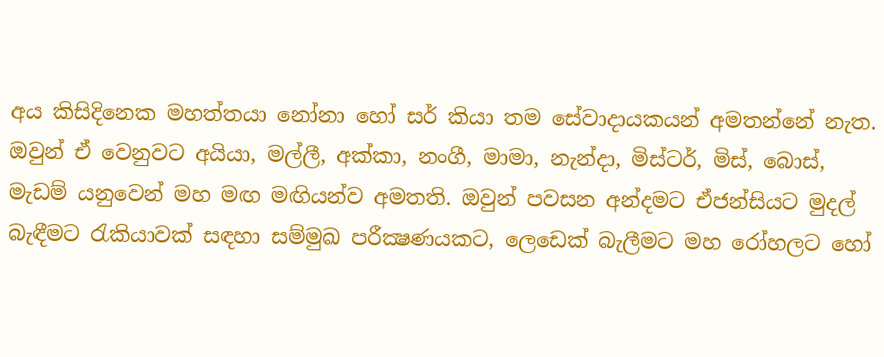අය කිසිදිනෙක මහත්තයා නෝනා හෝ සර් කියා තම සේවාදායකයන් අමතන්නේ නැත. ඔවුන් ඒ වෙනුවට අයියා, මල්ලී, අක්‌කා, නංගී, මාමා, නැන්දා, මිස්‌ටර්, මිස්‌, බොස්‌, මැඩම් යනුවෙන් මහ මඟ මඟියන්ව අමතති. ඔවුන් පවසන අන්දමට ඒජන්සියට මුදල් බැඳීමට රැකියාවක්‌ සඳහා සම්මුඛ පරීක්‍ෂණයකට, ලෙඩෙක්‌ බැලීමට මහ රෝහලට හෝ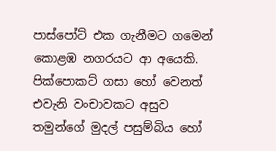පාස්‌පෝට්‌ එක ගැනීමට ගමෙන් කොළඹ නගරයට ආ අයෙකි. පික්‌පොකට්‌ ගසා හෝ වෙනත් එවැනි වංචාවකට අසුව තමුන්ගේ මුදල් පසුම්බිය හෝ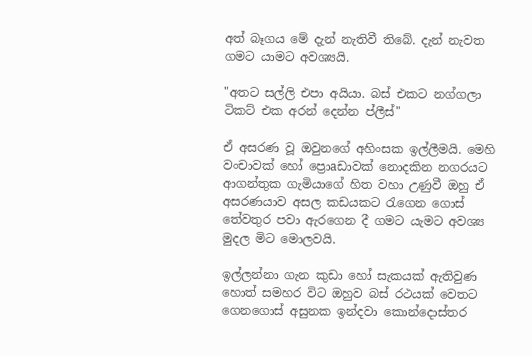අත් බෑගය මේ දැන් නැතිවී තිබේ. දැන් නැවත ගමට යාමට අවශ්‍යයි.

"අතට සල්ලි එපා අයියා. බස්‌ එකට නග්ගලා ටිකට්‌ එක අරන් දෙන්න ප්ලීස්‌"

ඒ අසරණ වූ ඔවුනගේ අහිංසක ඉල්ලීමයි. මෙහි වංචාවක්‌ හෝ ප්‍රොaඩාවක්‌ නොදකින නගරයට ආගන්තුක ගැමියාගේ හිත වහා උණුවී ඔහු ඒ අසරණයාව අසල කඩයකට රැගෙන ගොස්‌ තේවතුර පවා ඇරගෙන දී ගමට යැමට අවශ්‍ය මුදල මිට මොලවයි.

ඉල්ලන්නා ගැන කුඩා හෝ සැකයක්‌ ඇතිවුණ හොත් සමහර විට ඔහුව බස්‌ රථයක්‌ වෙතට ගෙනගොස්‌ අසුනක ඉන්දවා කොන්දොස්‌තර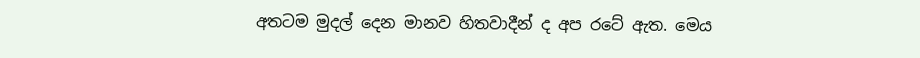අතටම මුදල් දෙන මානව හිතවාදීන් ද අප රටේ ඇත. මෙය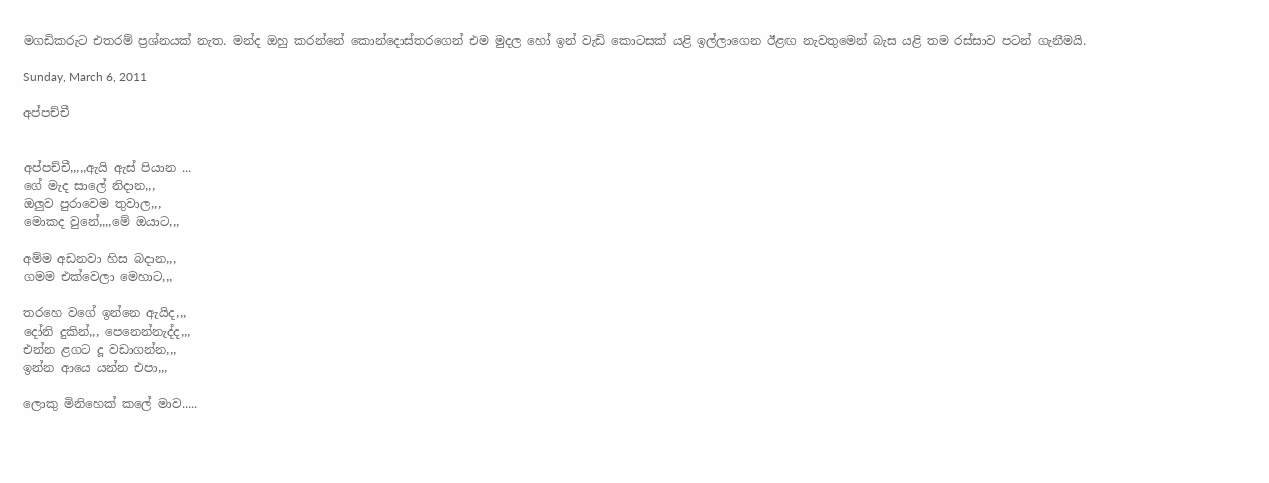මගඩිකරුට එතරම් ප්‍රශ්නයක්‌ නැත. මන්ද ඔහු කරන්නේ කොන්දොස්‌තරගෙන් එම මුදල හෝ ඉන් වැඩි කොටසක්‌ යළි ඉල්ලාගෙන ඊළඟ නැවතුමෙන් බැස යළි තම රස්‌සාව පටන් ගැනීමයි.

Sunday, March 6, 2011

අප්පච්චී


අප්පච්චී,,,,,ඇයි ඇස් පියාන ...
ගේ මැද සාලේ නිදාන,,,
ඔලුව පුරාවෙම තුවාල,,,
මොකද වුනේ,,,,මේ ඔයාට,,,

අම්ම අඩනවා හිස බදාන,,,
ගමම එක්වෙලා මෙහාට,,,

තරහෙ වගේ ඉන්නෙ ඇයිද,,,
දෝනි දුකින්,,, පෙනෙන්නැද්ද,,,
එන්න ළගට දූ වඩාගන්න,,,
ඉන්න ආයෙ යන්න එපා,,,

ලොකු මිනිහෙක් කලේ මාව.....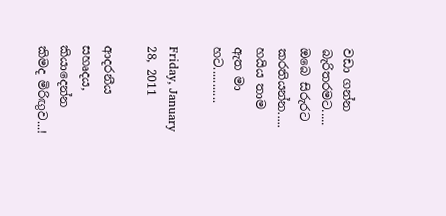වඩා ගන්න බැරිතරමට.....
ඔබෙ සිරුරට කරතියන්න.....
හයිය තාම ඇත මා හට...........

Friday, January 28, 2011

ආදරනීය සහෘදය, කියාදෙන්න කිමද මිරිඟුව...!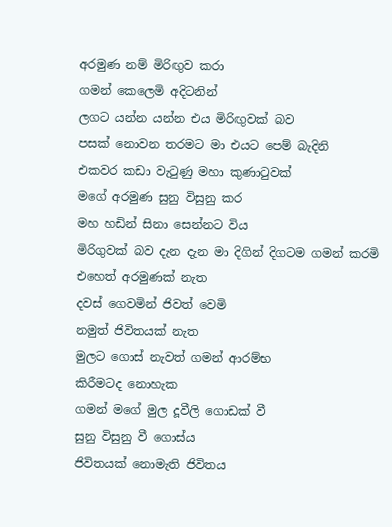අරමුණ නම් මිරිඟුව කරා
ගමන් කෙලෙමි අදිටනින්
ලගට යන්න යන්න එය මිරිඟුවක් බව
පසක් නොවන තරමට මා එයට පෙම් බැදිනි
එකවර කඩා වැටුණු මහා කුණාටුවක්
මගේ අරමුණ සුනු විසුනු කර
මහ හඩින් සිනා සෙන්නට විය
මිරිගුවක් බව දැන දැන මා දිගින් දිගටම ගමන් කරමි
එහෙත් අරමුණක් නැත
දවස් ගෙවමින් ජිවත් වෙමි
නමුත් ජිවිතයක් නැත
මුලට ගොස් නැවත් ගමන් ආරම්භ
කිරීමටද නොහැක
ගමන් මගේ මුල දූවීලි ගොඩක් වී
සුනු විසුනු වී ගොස්ය
ජිවිතයක් නොමැති ජිවිතය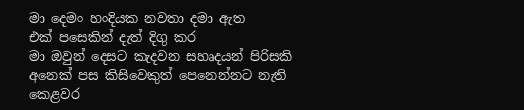මා දෙමං හංදියක නවතා දමා ඇත
එක් පසෙකින් දැත් දිගු කර
මා ඔවුන් දෙසට කැදවන සහෘදයන් පිරිසකි
අනෙක් පස කිසිවෙකුත් පෙනෙන්නට නැති
කෙළවර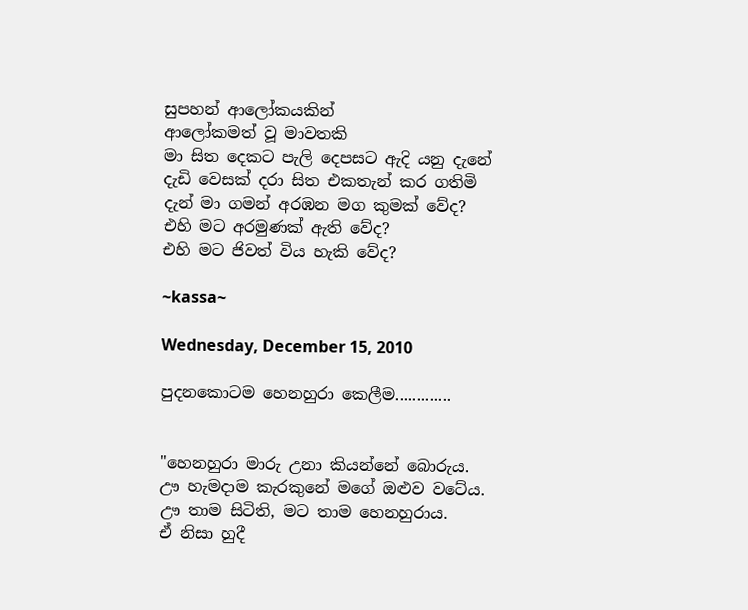සුපහන් ආලෝකයකින්
ආලෝකමත් වූ මාවතකි
මා සිත දෙකට පැලි දෙපසට ඇදි යනු දැනේ
දැඩි වෙසක් දරා සිත එකතැන් කර ගතිමි
දැන් මා ගමන් අරඹන මග කුමක් වේද?
එහි මට අරමුණක් ඇති වේද?
එහි මට ජිවත් විය හැකි වේද?

~kassa~

Wednesday, December 15, 2010

පුදනකොටම හෙනහුරා කෙලීම.............


"හෙනහුරා මාරු උනා කියන්නේ බොරුය.
ඌ හැමදාම කැරකුනේ මගේ ඔළුව වටේය.
ඌ තාම සිටිති, මට තාම හෙනහුරාය.
ඒ නිසා හුදී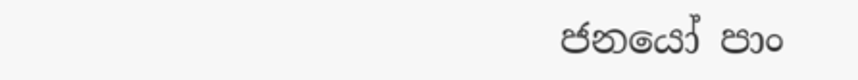ජනයෝ පාං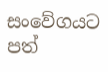සංවේගයට පත්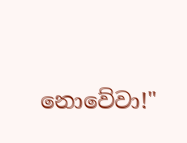නොවේවා!"